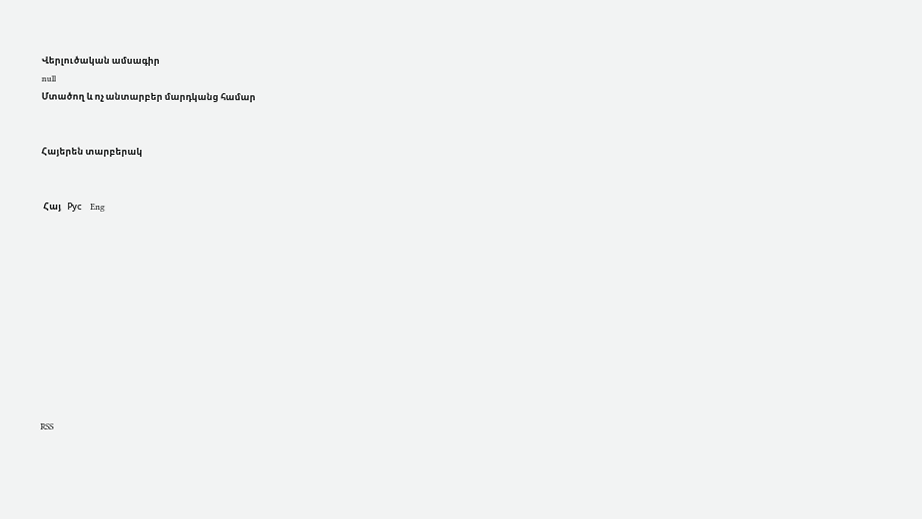Վերլուծական ամսագիր
null
Մտածող և ոչ անտարբեր մարդկանց համար


Հայերեն տարբերակ


 Հայ   Рус    Eng











RSS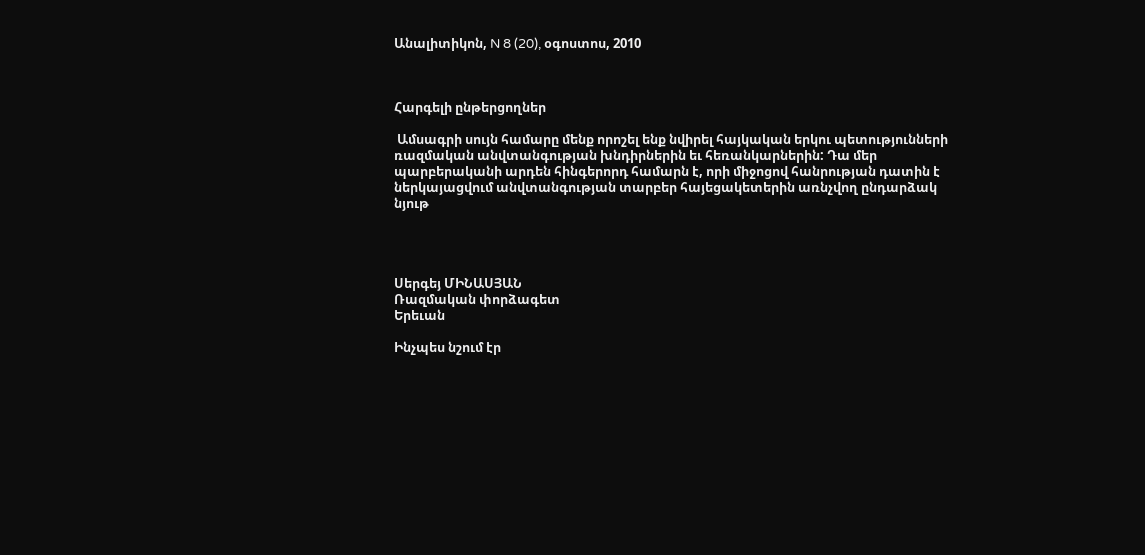Անալիտիկոն, N 8 (20), օգոստոս, 2010



Հարգելի ընթերցողներ

 Ամսագրի սույն համարը մենք որոշել ենք նվիրել հայկական երկու պետությունների ռազմական անվտանգության խնդիրներին եւ հեռանկարներին: Դա մեր պարբերականի արդեն հինգերորդ համարն է, որի միջոցով հանրության դատին է ներկայացվում անվտանգության տարբեր հայեցակետերին առնչվող ընդարձակ նյութ




Սերգեյ ՄԻՆԱՍՅԱՆ
Ռազմական փորձագետ
Երեւան

Ինչպես նշում էր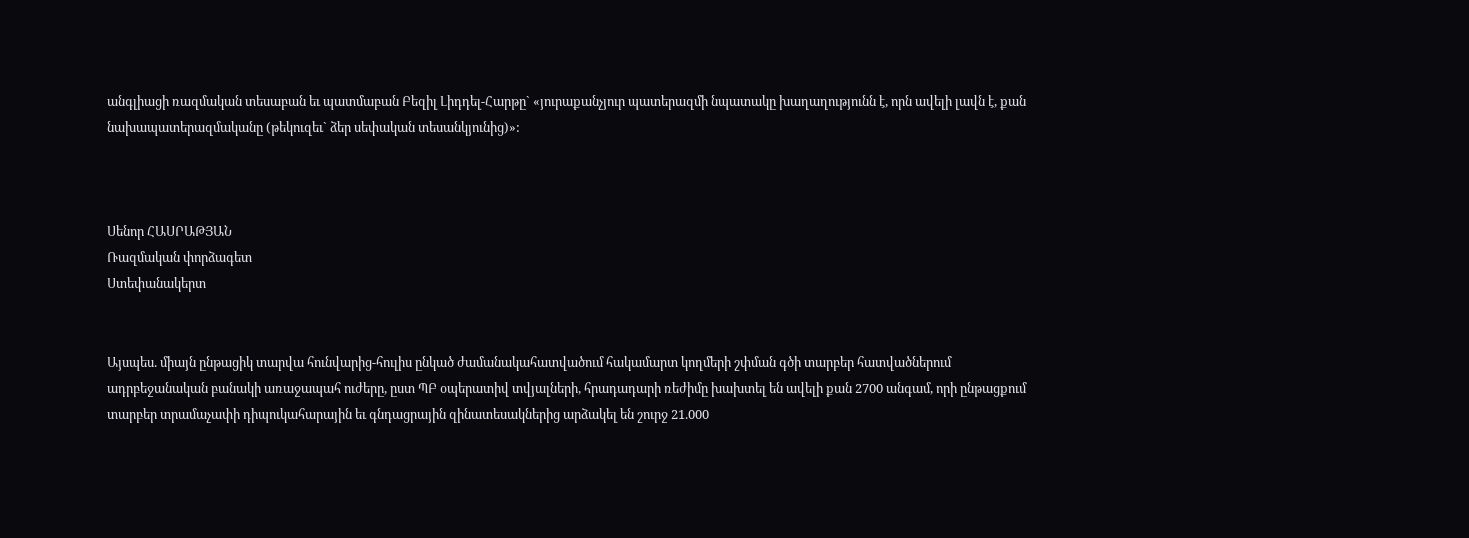անգլիացի ռազմական տեսաբան եւ պատմաբան Բեզիլ Լիդդել-Հարթը` «յուրաքանչյուր պատերազմի նպատակը խաղաղությունն է, որն ավելի լավն է, քան նախապատերազմականը (թեկուզեւ` ձեր սեփական տեսանկյունից)»:



Սենոր ՀԱՍՐԱԹՅԱՆ
Ռազմական փորձագետ
Ստեփանակերտ


Այսպես. միայն ընթացիկ տարվա հունվարից-հուլիս ընկած ժամանակահատվածում հակամարտ կողմերի շփման գծի տարբեր հատվածներում ադրբեջանական բանակի առաջապահ ուժերը, ըստ ՊԲ օպերատիվ տվյալների, հրադադարի ռեժիմը խախտել են ավելի քան 2700 անգամ, որի ընթացքում տարբեր տրամաչափի դիպուկահարային եւ գնդացրային զինատեսակներից արձակել են շուրջ 21.000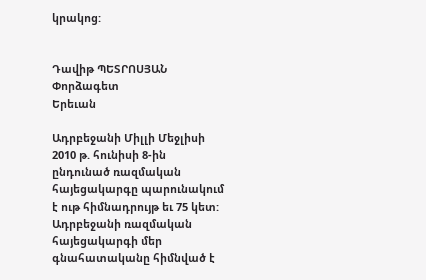կրակոց:


Դավիթ ՊԵՏՐՈՍՅԱՆ
Փորձագետ
Երեւան

Ադրբեջանի Միլլի Մեջլիսի 2010 թ. հունիսի 8-ին ընդունած ռազմական հայեցակարգը պարունակում է ութ հիմնադրույթ եւ 75 կետ: Ադրբեջանի ռազմական հայեցակարգի մեր գնահատականը հիմնված է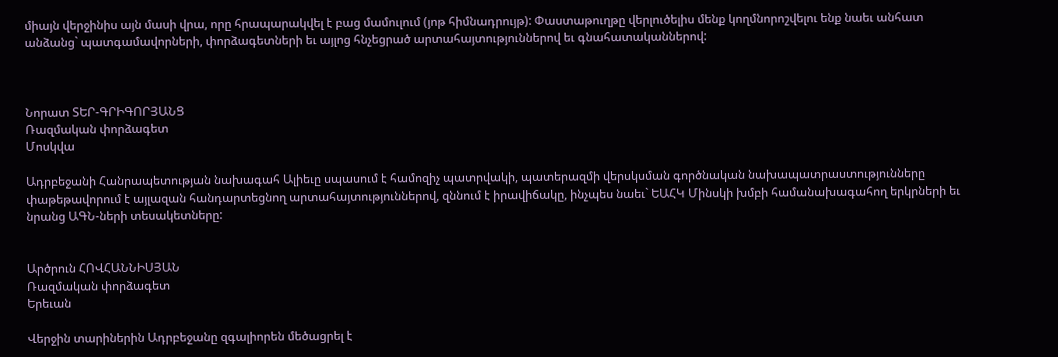միայն վերջինիս այն մասի վրա, որը հրապարակվել է բաց մամուլում (յոթ հիմնադրույթ): Փաստաթուղթը վերլուծելիս մենք կողմնորոշվելու ենք նաեւ անհատ անձանց` պատգամավորների, փորձագետների եւ այլոց հնչեցրած արտահայտություններով եւ գնահատականներով:



Նորատ ՏԵՐ-ԳՐԻԳՈՐՅԱՆՑ
Ռազմական փորձագետ
Մոսկվա

Ադրբեջանի Հանրապետության նախագահ Ալիեւը սպասում է համոզիչ պատրվակի, պատերազմի վերսկսման գործնական նախապատրաստությունները փաթեթավորում է այլազան հանդարտեցնող արտահայտություններով, զննում է իրավիճակը, ինչպես նաեւ` ԵԱՀԿ Մինսկի խմբի համանախագահող երկրների եւ նրանց ԱԳՆ-ների տեսակետները:


Արծրուն ՀՈՎՀԱՆՆԻՍՅԱՆ
Ռազմական փորձագետ
Երեւան

Վերջին տարիներին Ադրբեջանը զգալիորեն մեծացրել է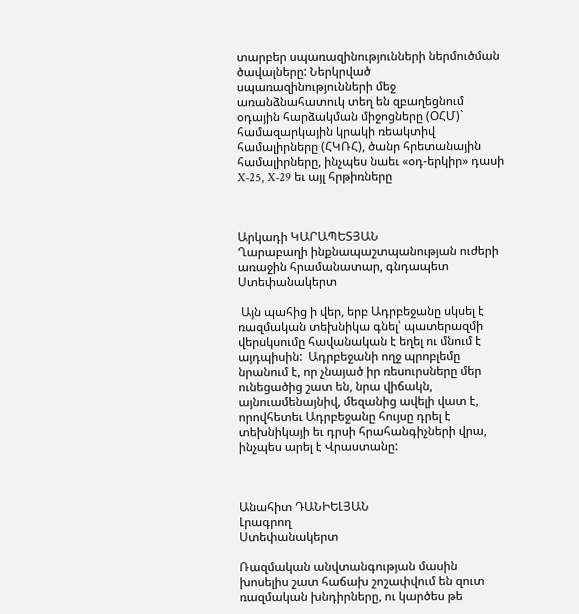տարբեր սպառազինությունների ներմուծման ծավալները: Ներկրված սպառազինությունների մեջ առանձնահատուկ տեղ են զբաղեցնում օդային հարձակման միջոցները (ՕՀՄ)` համազարկային կրակի ռեակտիվ համալիրները (ՀԿՌՀ), ծանր հրետանային համալիրները, ինչպես նաեւ «օդ-երկիր» դասի X-25, X-29 եւ այլ հրթիռները



Արկադի ԿԱՐԱՊԵՏՅԱՆ
Ղարաբաղի ինքնապաշտպանության ուժերի
առաջին հրամանատար, գնդապետ
Ստեփանակերտ

 Այն պահից ի վեր, երբ Ադրբեջանը սկսել է ռազմական տեխնիկա գնել՝ պատերազմի վերսկսումը հավանական է եղել ու մնում է այդպիսին:  Ադրբեջանի ողջ պրոբլեմը նրանում է, որ չնայած իր ռեսուրսները մեր ունեցածից շատ են, նրա վիճակն, այնուամենայնիվ, մեզանից ավելի վատ է, որովհետեւ Ադրբեջանը հույսը դրել է տեխնիկայի եւ դրսի հրահանգիչների վրա, ինչպես արել է Վրաստանը:



Անահիտ ԴԱՆԻԵԼՅԱՆ
Լրագրող
Ստեփանակերտ

Ռազմական անվտանգության մասին խոսելիս շատ հաճախ շոշափվում են զուտ ռազմական խնդիրները, ու կարծես թե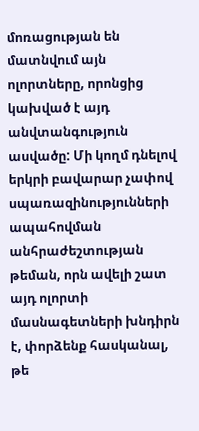մոռացության են մատնվում այն ոլորտները, որոնցից կախված է այդ անվտանգություն ասվածը: Մի կողմ դնելով երկրի բավարար չափով սպառազինությունների ապահովման անհրաժեշտության թեման, որն ավելի շատ այդ ոլորտի մասնագետների խնդիրն է, փորձենք հասկանալ, թե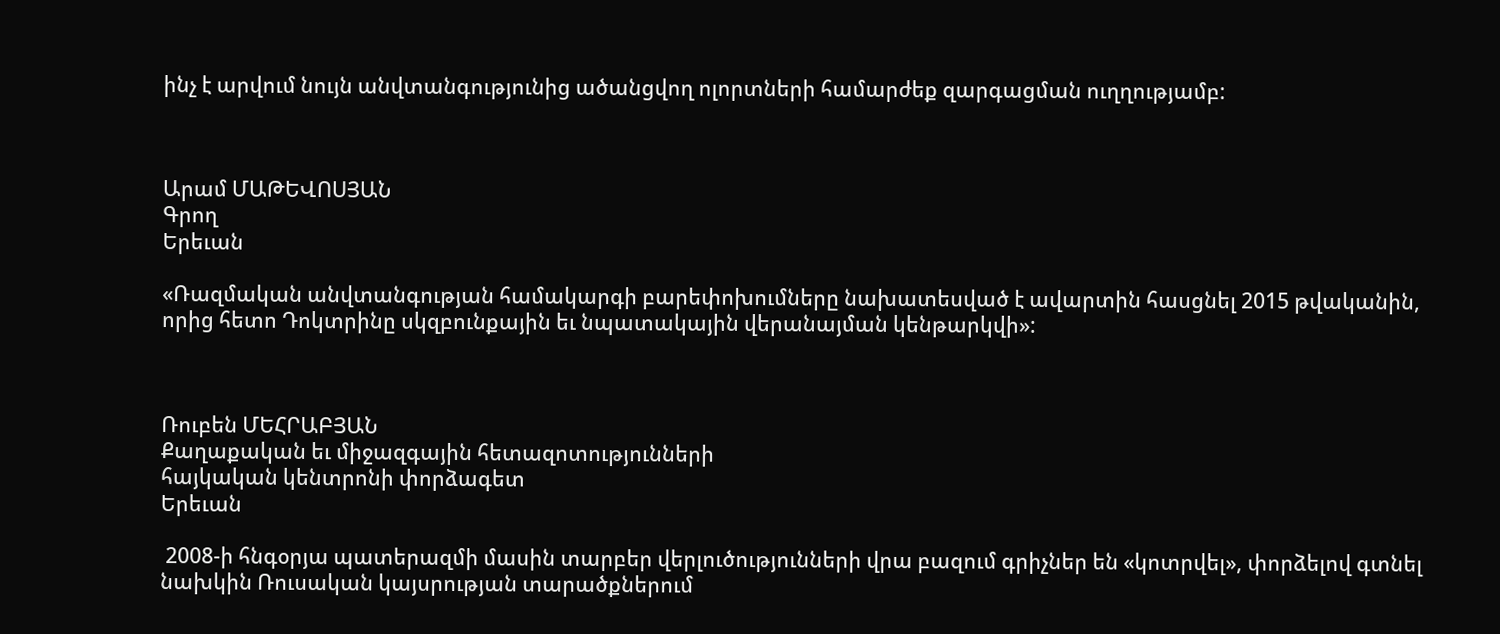ինչ է արվում նույն անվտանգությունից ածանցվող ոլորտների համարժեք զարգացման ուղղությամբ:



Արամ ՄԱԹԵՎՈՍՅԱՆ
Գրող
Երեւան

«Ռազմական անվտանգության համակարգի բարեփոխումները նախատեսված է ավարտին հասցնել 2015 թվականին, որից հետո Դոկտրինը սկզբունքային եւ նպատակային վերանայման կենթարկվի»:



Ռուբեն ՄԵՀՐԱԲՅԱՆ
Քաղաքական եւ միջազգային հետազոտությունների
հայկական կենտրոնի փորձագետ
Երեւան

 2008-ի հնգօրյա պատերազմի մասին տարբեր վերլուծությունների վրա բազում գրիչներ են «կոտրվել», փորձելով գտնել նախկին Ռուսական կայսրության տարածքներում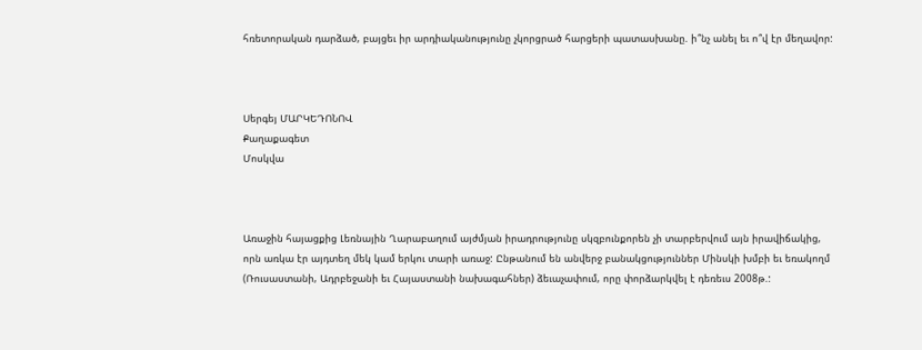հռետորական դարձած, բայցեւ իր արդիականությունը չկորցրած հարցերի պատասխանը. ի՞նչ անել եւ ո՞վ էր մեղավոր:



Սերգեյ ՄԱՐԿԵԴՈՆՈՎ
Քաղաքագետ
Մոսկվա



Առաջին հայացքից Լեռնային Ղարաբաղում այժմյան իրադրությունը սկզբունքորեն չի տարբերվում այն իրավիճակից, որն առկա էր այդտեղ մեկ կամ երկու տարի առաջ: Ընթանում են անվերջ բանակցություններ Մինսկի խմբի եւ եռակողմ (Ռուսաստանի, Ադրբեջանի եւ Հայաստանի նախագահներ) ձեւաչափում, որը փորձարկվել է դեռեւս 2008թ.: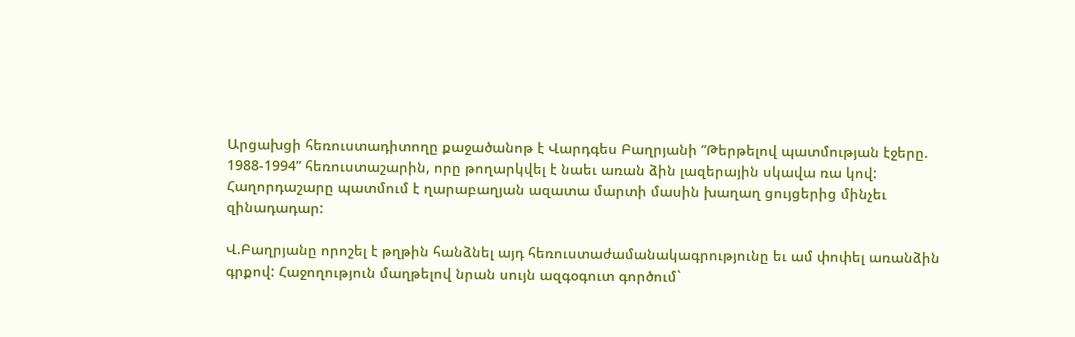Արցախցի հեռուստադիտողը քաջածանոթ է Վարդգես Բաղրյանի ”Թերթելով պատմության էջերը. 1988-1994” հեռուստաշարին, որը թողարկվել է նաեւ առան ձին լազերային սկավա ռա կով: Հաղորդաշարը պատմում է ղարաբաղյան ազատա մարտի մասին խաղաղ ցույցերից մինչեւ զինադադար:

Վ.Բաղրյանը որոշել է թղթին հանձնել այդ հեռուստաժամանակագրությունը եւ ամ փոփել առանձին գրքով: Հաջողություն մաղթելով նրան սույն ազգօգուտ գործում`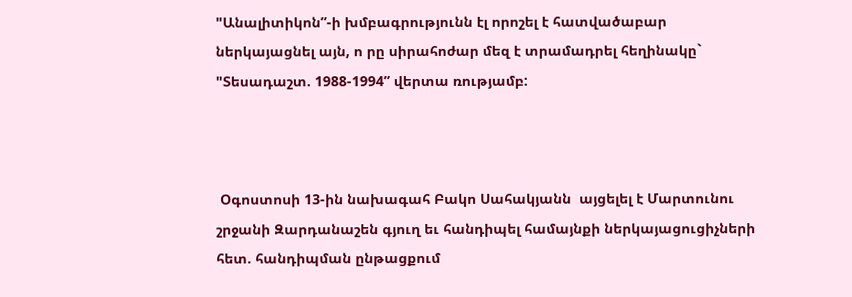"Անալիտիկոն”-ի խմբագրությունն էլ որոշել է հատվածաբար ներկայացնել այն, ո րը սիրահոժար մեզ է տրամադրել հեղինակը` "Տեսադաշտ. 1988-1994” վերտա ռությամբ:



 Օգոստոսի 13-ին նախագահ Բակո Սահակյանն  այցելել է Մարտունու  շրջանի Զարդանաշեն գյուղ եւ հանդիպել համայնքի ներկայացուցիչների հետ. հանդիպման ընթացքում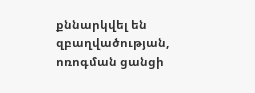քննարկվել են զբաղվածության, ոռոգման ցանցի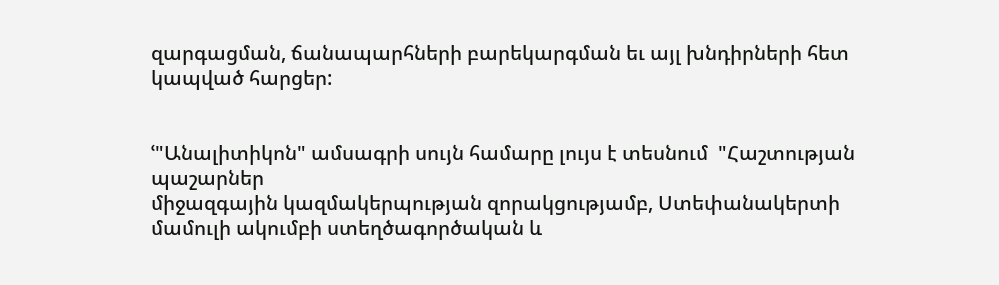զարգացման, ճանապարհների բարեկարգման եւ այլ խնդիրների հետ կապված հարցեր:


ՙ"Անալիտիկոն" ամսագրի սույն համարը լույս է տեսնում  "Հաշտության պաշարներ
միջազգային կազմակերպության զորակցությամբ, Ստեփանակերտի մամուլի ակումբի ստեղծագործական և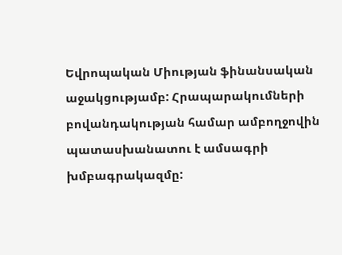Եվրոպական Միության ֆինանսական աջակցությամբ: Հրապարակումների բովանդակության համար ամբողջովին պատասխանատու է ամսագրի խմբագրակազմը: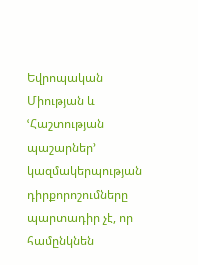Եվրոպական Միության և  ՙՀաշտության պաշարներ՚ կազմակերպության դիրքորոշումները պարտադիր չէ, որ համընկնեն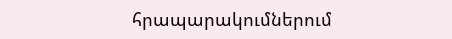հրապարակումներում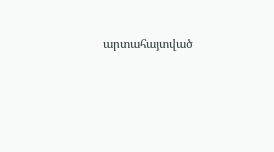արտահայտված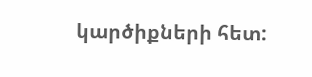կարծիքների հետ: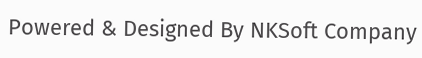Powered & Designed By NKSoft Company